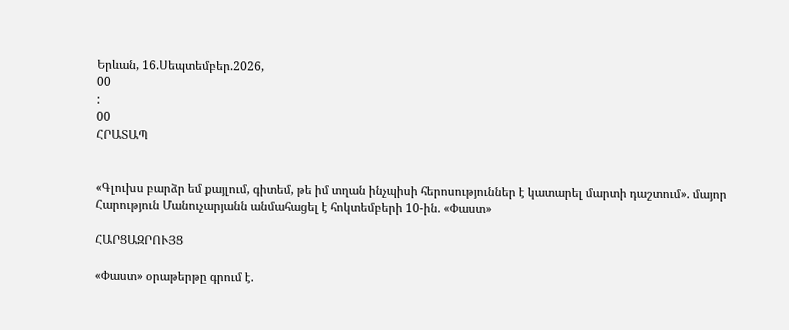Երևան, 16.Սեպտեմբեր.2026,
00
:
00
ՀՐԱՏԱՊ


«Գլուխս բարձր եմ քայլում, գիտեմ, թե իմ տղան ինչպիսի հերոսություններ է կատարել մարտի դաշտում». մայոր Հարություն Մանուչարյանն անմահացել է հոկտեմբերի 10-ին. «Փաստ»

ՀԱՐՑԱԶՐՈՒՅՑ

«Փաստ» օրաթերթը գրում է.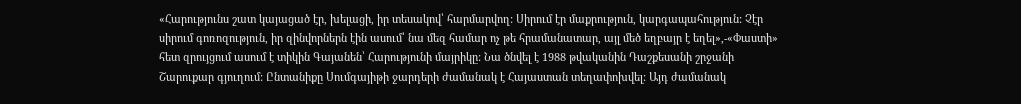«Հարությունս շատ կայացած էր, խելացի, իր տեսակով՝ հարմարվող: Սիրում էր մաքրություն, կարգապահություն: Չէր սիրում գոռոզություն, իր զինվորներն էին ասում՝ նա մեզ համար ոչ թե հրամանատար, այլ մեծ եղբայր է եղել»,-«Փաստի» հետ զրույցում ասում է տիկին Գայանեն՝ Հարությունի մայրիկը: Նա ծնվել է 1988 թվականին Դաշքեսանի շրջանի Շարուքար գյուղում: Ընտանիքը Սումգայիթի ջարդերի ժամանակ է Հայաստան տեղափոխվել: Այդ ժամանակ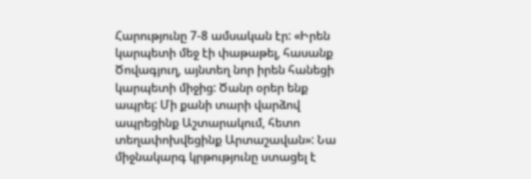Հարությունը 7-8 ամսական էր: «Իրեն կարպետի մեջ էի փաթաթել, հասանք Ծովագյուղ, այնտեղ նոր իրեն հանեցի կարպետի միջից: Ծանր օրեր ենք ապրել: Մի քանի տարի վարձով ապրեցինք Աշտարակում, հետո տեղափոխվեցինք Արտաշավան»: Նա միջնակարգ կրթությունը ստացել է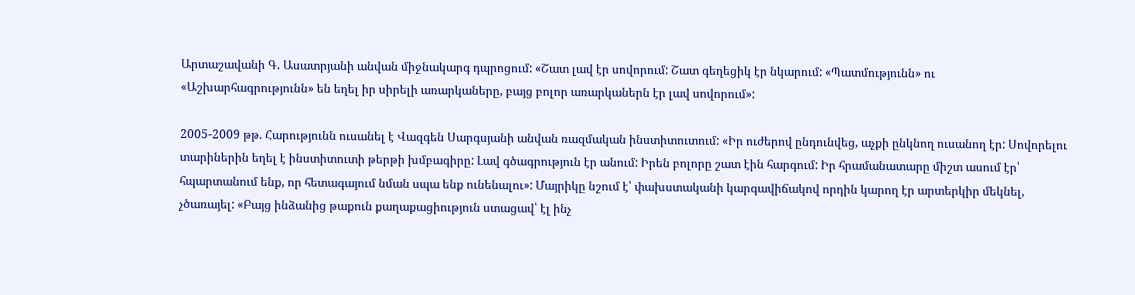Արտաշավանի Գ. Ասատրյանի անվան միջնակարգ դպրոցում: «Շատ լավ էր սովորում: Շատ գեղեցիկ էր նկարում: «Պատմությունն» ու «Աշխարհագրությունն» են եղել իր սիրելի առարկաները, բայց բոլոր առարկաներն էր լավ սովորում»:

2005-2009 թթ. Հարությունն ուսանել է Վազգեն Սարգսյանի անվան ռազմական ինստիտուտում: «Իր ուժերով ընդունվեց, աչքի ընկնող ուսանող էր: Սովորելու տարիներին եղել է ինստիտուտի թերթի խմբագիրը: Լավ գծագրություն էր անում: Իրեն բոլորը շատ էին հարգում: Իր հրամանատարը միշտ ասում էր՝ հպարտանում ենք, որ հետագայում նման սպա ենք ունենալու»: Մայրիկը նշում է՝ փախստականի կարգավիճակով որդին կարող էր արտերկիր մեկնել, չծառայել: «Բայց ինձանից թաքուն քաղաքացիություն ստացավ՝ էլ ինչ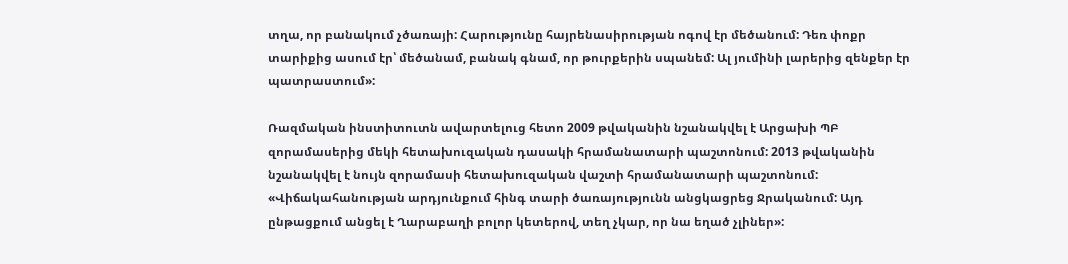տղա, որ բանակում չծառայի: Հարությունը հայրենասիրության ոգով էր մեծանում: Դեռ փոքր տարիքից ասում էր՝ մեծանամ, բանակ գնամ, որ թուրքերին սպանեմ: Ալ յումինի լարերից զենքեր էր պատրաստում»:

Ռազմական ինստիտուտն ավարտելուց հետո 2009 թվականին նշանակվել է Արցախի ՊԲ զորամասերից մեկի հետախուզական դասակի հրամանատարի պաշտոնում: 2013 թվականին նշանակվել է նույն զորամասի հետախուզական վաշտի հրամանատարի պաշտոնում: «Վիճակահանության արդյունքում հինգ տարի ծառայությունն անցկացրեց Ջրականում: Այդ ընթացքում անցել է Ղարաբաղի բոլոր կետերով, տեղ չկար, որ նա եղած չլիներ»: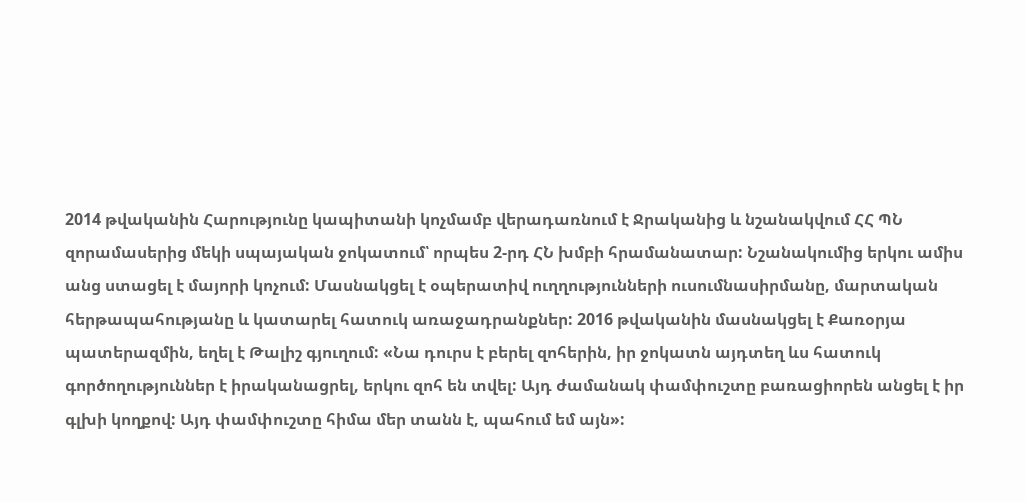2014 թվականին Հարությունը կապիտանի կոչմամբ վերադառնում է Ջրականից և նշանակվում ՀՀ ՊՆ զորամասերից մեկի սպայական ջոկատում՝ որպես 2-րդ ՀՆ խմբի հրամանատար: Նշանակումից երկու ամիս անց ստացել է մայորի կոչում: Մասնակցել է օպերատիվ ուղղությունների ուսումնասիրմանը, մարտական հերթապահությանը և կատարել հատուկ առաջադրանքներ: 2016 թվականին մասնակցել է Քառօրյա պատերազմին, եղել է Թալիշ գյուղում: «Նա դուրս է բերել զոհերին, իր ջոկատն այդտեղ ևս հատուկ գործողություններ է իրականացրել, երկու զոհ են տվել: Այդ ժամանակ փամփուշտը բառացիորեն անցել է իր գլխի կողքով: Այդ փամփուշտը հիմա մեր տանն է, պահում եմ այն»: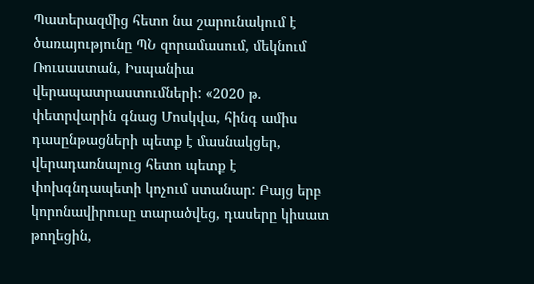Պատերազմից հետո նա շարունակում է ծառայությունը ՊՆ զորամասում, մեկնում Ռուսաստան, Իսպանիա վերապատրաստումների: «2020 թ. փետրվարին գնաց Մոսկվա, հինգ ամիս դասընթացների պետք է մասնակցեր, վերադառնալուց հետո պետք է փոխգնդապետի կոչում ստանար: Բայց երբ կորոնավիրուսը տարածվեց, դասերը կիսատ թողեցին,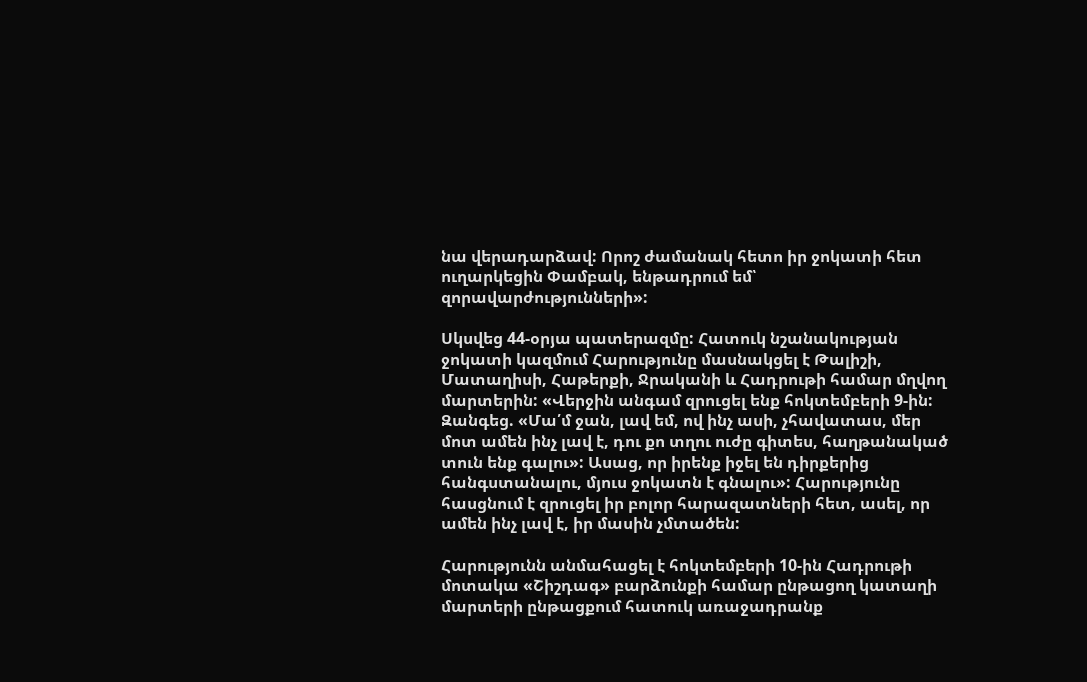նա վերադարձավ: Որոշ ժամանակ հետո իր ջոկատի հետ ուղարկեցին Փամբակ, ենթադրում եմ՝ զորավարժությունների»:

Սկսվեց 44-օրյա պատերազմը: Հատուկ նշանակության ջոկատի կազմում Հարությունը մասնակցել է Թալիշի, Մատաղիսի, Հաթերքի, Ջրականի և Հադրութի համար մղվող մարտերին: «Վերջին անգամ զրուցել ենք հոկտեմբերի 9-ին: Զանգեց. «Մա՛մ ջան, լավ եմ, ով ինչ ասի, չհավատաս, մեր մոտ ամեն ինչ լավ է, դու քո տղու ուժը գիտես, հաղթանակած տուն ենք գալու»: Ասաց, որ իրենք իջել են դիրքերից հանգստանալու, մյուս ջոկատն է գնալու»: Հարությունը հասցնում է զրուցել իր բոլոր հարազատների հետ, ասել, որ ամեն ինչ լավ է, իր մասին չմտածեն:

Հարությունն անմահացել է հոկտեմբերի 10-ին Հադրութի մոտակա «Շիշդագ» բարձունքի համար ընթացող կատաղի մարտերի ընթացքում հատուկ առաջադրանք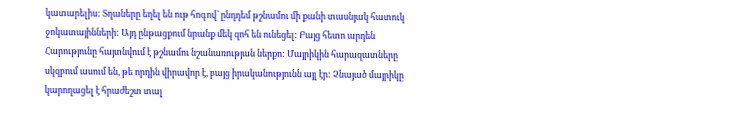կատարելիս: Տղաները եղել են ութ հոգով՝ ընդդեմ թշնամու մի քանի տասնյակ հատուկ ջոկատայինների: Այդ ընթացքում նրանք մեկ զոհ են ունեցել: Բայց հետո արդեն Հարությունը հայտնվում է թշնամու նշանառության ներքո: Մայրիկին հարազատները սկզբում ասում են, թե որդին վիրավոր է, բայց իրականությունն այլ էր: Չնայած մայրիկը կարողացել է հրաժեշտ տալ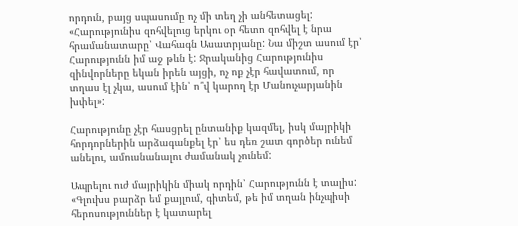որդուն, բայց սպասումը ոչ մի տեղ չի անհետացել: «Հարությունիս զոհվելուց երկու օր հետո զոհվել է նրա հրամանատարը՝ Վահագն Ասատրյանը: Նա միշտ ասում էր՝ Հարությունն իմ աջ թևն է: Ջրականից Հարությունիս զինվորները եկան իրեն այցի, ոչ ոք չէր հավատում, որ տղաս էլ չկա, ասում էին՝ ո՞վ կարող էր Մանուչարյանին խփել»:

Հարությունը չէր հասցրել ընտանիք կազմել, իսկ մայրիկի հորդորներին արձագանքել էր՝ ես դեռ շատ գործեր ունեմ անելու, ամուսնանալու ժամանակ չունեմ:

Ապրելու ուժ մայրիկին միակ որդին՝ Հարությունն է տալիս: «Գլուխս բարձր եմ քայլում, գիտեմ, թե իմ տղան ինչպիսի հերոսություններ է կատարել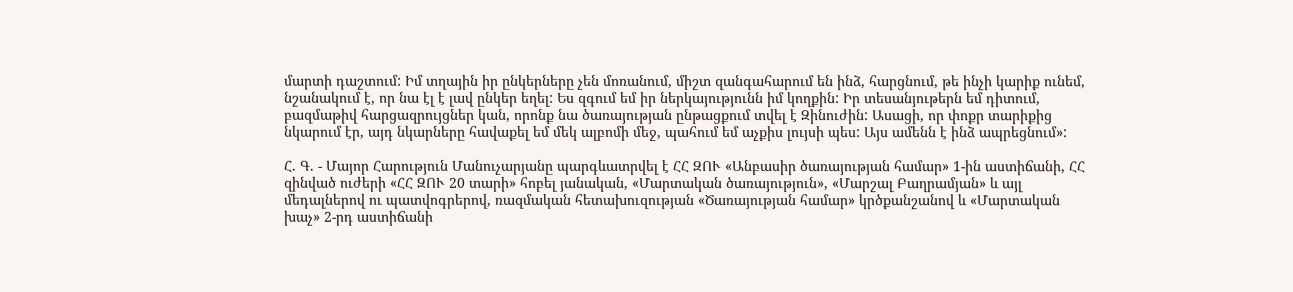մարտի դաշտում: Իմ տղային իր ընկերները չեն մոռանում, միշտ զանգահարում են ինձ, հարցնում, թե ինչի կարիք ունեմ, նշանակում է, որ նա էլ է լավ ընկեր եղել: Ես զգում եմ իր ներկայությունն իմ կողքին: Իր տեսանյութերն եմ դիտում, բազմաթիվ հարցազրույցներ կան, որոնք նա ծառայության ընթացքում տվել է Զինուժին: Ասացի, որ փոքր տարիքից նկարում էր, այդ նկարները հավաքել եմ մեկ ալբոմի մեջ, պահում եմ աչքիս լույսի պես: Այս ամենն է ինձ ապրեցնում»:

Հ. Գ. - Մայոր Հարություն Մանուչարյանը պարգևատրվել է ՀՀ ԶՈՒ «Անբասիր ծառայության համար» 1-ին աստիճանի, ՀՀ զինված ուժերի «ՀՀ ԶՈՒ 20 տարի» հոբել յանական, «Մարտական ծառայություն», «Մարշալ Բաղրամյան» և այլ մեդալներով ու պատվոգրերով, ռազմական հետախուզության «Ծառայության համար» կրծքանշանով և «Մարտական խաչ» 2-րդ աստիճանի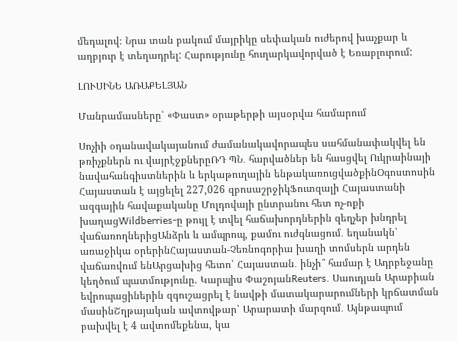մեդալով։ Նրա տան բակում մայրիկը սեփական ուժերով խաչքար և աղբյուր է տեղադրել: Հարությունը հուղարկավորված է Եռաբլուրում:

ԼՈՒՍԻՆԵ ԱՌԱՔԵԼՅԱՆ

Մանրամասները՝ «Փաստ» օրաթերթի այսօրվա համարում

Սոչիի օդանավակայանում ժամանակավորապես սահմանափակվել են թռիչքներն ու վայրէջքներըՌԴ ՊՆ․ հարվածներ են հասցվել Ուկրաինայի նավահանգիստներին և երկաթուղային ենթակառուցվածքինՕգոստոսին Հայաստան է այցելել 227,026 զբոսաշրջիկՖուտզալի Հայաստանի ազգային հավաքականը Մոլդովայի ընտրանու հետ ոչ-ոքի խաղացWildberries-ը թույլ է տվել հաճախորդներին զեղչեր խնդրել վաճառողներիցԱնձրև և ամպրոպ, քամու ուժգնացում․ եղանակն՝ առաջիկա օրերինՀայաստան-Չեռնոգորիա խաղի տոմսերն արդեն վաճառվում ենԱրցախից հետո՝ Հայաստան․ ինչի՞ համար է Ադրբեջանը կեղծում պատմությունը. Կարպիս ՓաշոյանReuters․ Սաուդյան Արաբիան եվրոպացիներին զգուշացրել է նավթի մատակարարումների կրճատման մասինՇղթայական ավտովթար՝ Արարատի մարզում․ Այնթապում բախվել է 4 ավտոմեքենա, կա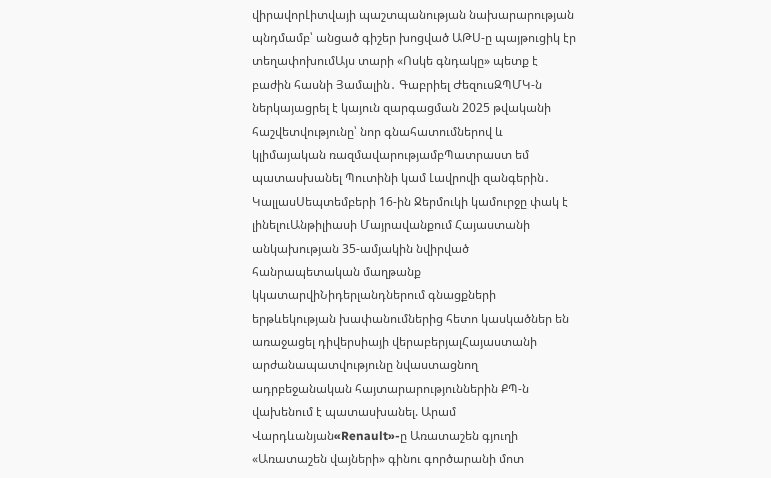վիրավորԼիտվայի պաշտպանության նախարարության պնդմամբ՝ անցած գիշեր խոցված ԱԹՍ-ը պայթուցիկ էր տեղափոխումԱյս տարի «Ոսկե գնդակը» պետք է բաժին հասնի Յամալին․ Գաբրիել ԺեզուսԶՊՄԿ-ն ներկայացրել է կայուն զարգացման 2025 թվականի հաշվետվությունը՝ նոր գնահատումներով և կլիմայական ռազմավարությամբՊատրաստ եմ պատասխանել Պուտինի կամ Լավրովի զանգերին․ ԿալլասՍեպտեմբերի 16-ին Ջերմուկի կամուրջը փակ է լինելուԱնթիլիասի Մայրավանքում Հայաստանի անկախության 35-ամյակին նվիրված հանրապետական մաղթանք կկատարվիՆիդերլանդներում գնացքների երթևեկության խափանումներից հետո կասկածներ են առաջացել դիվերսիայի վերաբերյալՀայաստանի արժանապատվությունը նվաստացնող ադրբեջանական հայտարարություններին ՔՊ-ն վախենում է պատասխանել. Արամ Վարդևանյան«Renault»-ը Առատաշեն գյուղի «Առատաշեն վայների» գինու գործարանի մոտ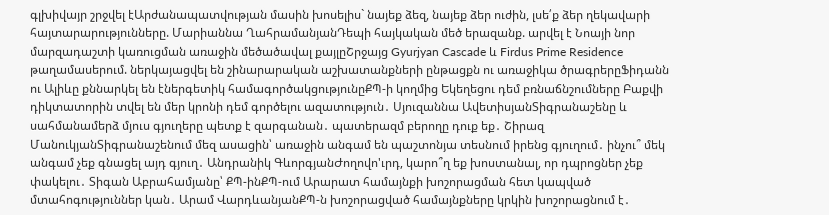գլխիվայր շրջվել էԱրժանապատվության մասին խոսելիս` նայեք ձեզ, նայեք ձեր ուժին, լսե՛ք ձեր ղեկավարի հայտարարությունները. Մարիաննա ՂահրամանյանԴեպի հայկական մեծ երազանք. արվել է Նոայի նոր մարզադաշտի կառուցման առաջին մեծածավալ քայլըՇրջայց Gyurjyan Cascade և Firdus Prime Residence թաղամասերում. ներկայացվել են շինարարական աշխատանքների ընթացքն ու առաջիկա ծրագրերըՖիդանն ու Ալիևը քննարկել են էներգետիկ համագործակցությունըՔՊ-ի կողմից Եկեղեցու դեմ բռնաճնշումները Բաքվի դիկտատորին տվել են մեր կրոնի դեմ գործելու ազատություն․ Սյուզաննա ԱվետիսյանՏիգրանաշենը և սահմանամերձ մյուս գյուղերը պետք է զարգանան․ պատերազմ բերողը դուք եք․ Շիրազ ՄանուկյանՏիգրանաշենում մեզ ասացին՝ առաջին անգամ են պաշտոնյա տեսնում իրենց գյուղում․ ինչու՞ մեկ անգամ չեք գնացել այդ գյուղ․ Անդրանիկ ԳևորգյանԺողովո'ւրդ, կարո՞ղ եք խոստանալ, որ դպրոցներ չեք փակելու․ Տիգան Աբրահամյանը՝ ՔՊ-ինՔՊ-ում Արարատ համայնքի խոշորացման հետ կապված մտահոգություններ կան․ Արամ ՎարդևանյանՔՊ-ն խոշորացված համայնքները կրկին խոշորացնում է․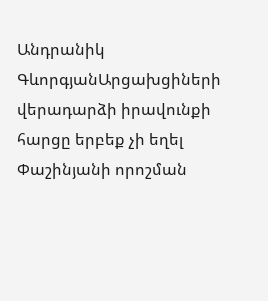Անդրանիկ ԳևորգյանԱրցախցիների վերադարձի իրավունքի հարցը երբեք չի եղել Փաշինյանի որոշման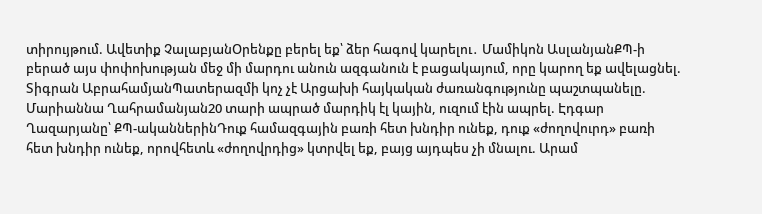տիրույթում. Ավետիք ՉալաբյանՕրենքը բերել եք՝ ձեր հագով կարելու․ Մամիկոն ԱսլանյանՔՊ-ի բերած այս փոփոխության մեջ մի մարդու անուն ազգանուն է բացակայում, որը կարող եք ավելացնել. Տիգրան ԱբրահամյանՊատերազմի կոչ չէ Արցախի հայկական ժառանգությունը պաշտպանելը. Մարիաննա Ղահրամանյան20 տարի ապրած մարդիկ էլ կային, ուզում էին ապրել. Էդգար Ղազարյանը՝ ՔՊ-ականներինԴուք համազգային բառի հետ խնդիր ունեք, դուք «ժողովուրդ» բառի հետ խնդիր ունեք, որովհետև «ժողովրդից» կտրվել եք, բայց այդպես չի մնալու. Արամ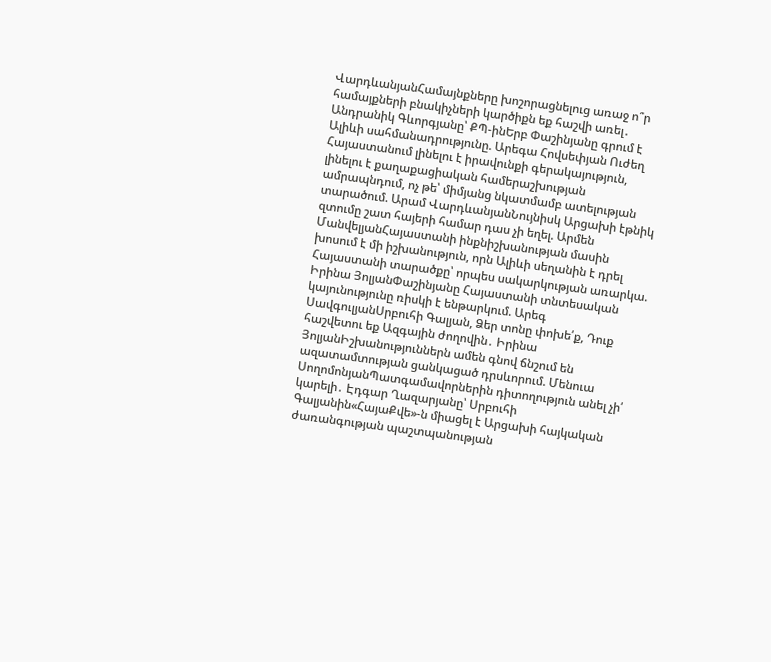ՎարդևանյանՀամայնքները խոշորացնելուց առաջ ո՞ր համայքների բնակիչների կարծիքն եք հաշվի առել․ Անդրանիկ Գևորգյանը՝ ՔՊ-ինԵրբ Փաշինյանը գրում է Ալիևի սահմանադրությունը. Արեգա Հովսեփյան Ուժեղ Հայաստանում լինելու է իրավունքի գերակայություն, լինելու է քաղաքացիական համերաշխության ամրապնդում, ոչ թե՝ միմյանց նկատմամբ ատելության տարածում. Արամ ՎարդևանյանՆույնիսկ Արցախի էթնիկ զտումը շատ հայերի համար դաս չի եղել. Արմեն ՄանվելյանՀայաստանի ինքնիշխանության մասին խոսում է մի իշխանություն, որն Ալիևի սեղանին է դրել Հայաստանի տարածքը՝ որպես սակարկության առարկա. Իրինա ՅոլյանՓաշինյանը Հայաստանի տնտեսական կայունությունը ռիսկի է ենթարկում. Արեգ ՍավգուլյանՍրբուհի Գալյան, Ձեր տոնը փոխե՛ք, Դուք հաշվետու եք Ազգային ժողովին․ Իրինա ՅոլյանԻշխանություններն ամեն գնով ճնշում են ազատամտության ցանկացած դրսևորում. Մենուա ՍողոմոնյանՊատգամավորներին դիտողություն անել չի՛ կարելի․ Էդգար Ղազարյանը՝ Սրբուհի Գալյանին«ՀայաՔվե»-ն միացել է Արցախի հայկական ժառանգության պաշտպանության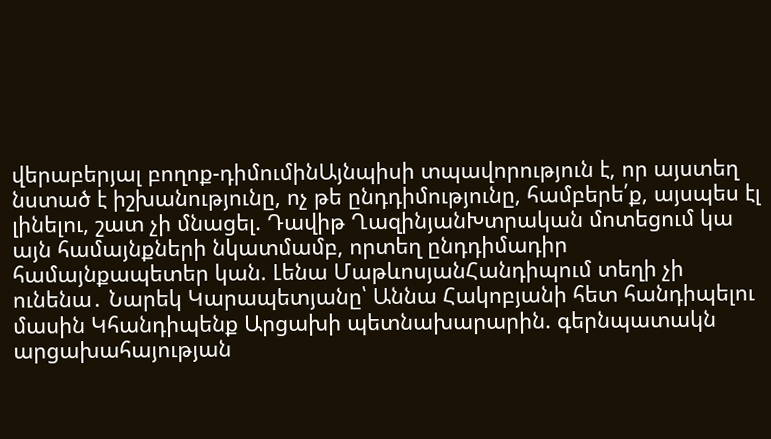վերաբերյալ բողոք-դիմումինԱյնպիսի տպավորություն է, որ այստեղ նստած է իշխանությունը, ոչ թե ընդդիմությունը, համբերե՛ք, այսպես էլ լինելու, շատ չի մնացել. Դավիթ ՂազինյանԽտրական մոտեցում կա այն համայնքների նկատմամբ, որտեղ ընդդիմադիր համայնքապետեր կան. Լենա ՄաթևոսյանՀանդիպում տեղի չի ունենա․ Նարեկ Կարապետյանը՝ Աննա Հակոբյանի հետ հանդիպելու մասին Կհանդիպենք Արցախի պետնախարարին. գերնպատակն արցախահայության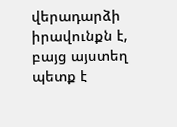վերադարձի իրավունքն է, բայց այստեղ պետք է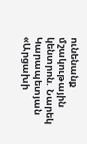ունենանք մշակութային կենտրոն. Նարեկ Կարապետյան «Արցախի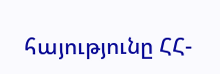հայությունը ՀՀ-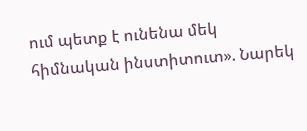ում պետք է ունենա մեկ հիմնական ինստիտուտ». Նարեկ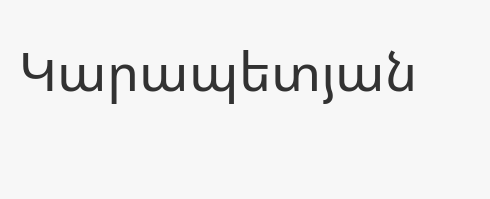Կարապետյան